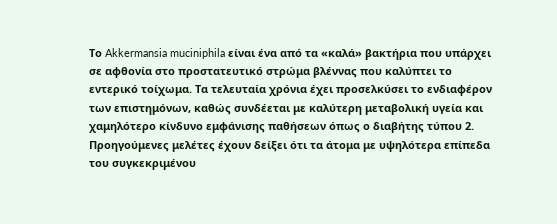Το Akkermansia muciniphila είναι ένα από τα «καλά» βακτήρια που υπάρχει σε αφθονία στο προστατευτικό στρώμα βλέννας που καλύπτει το εντερικό τοίχωμα. Τα τελευταία χρόνια έχει προσελκύσει το ενδιαφέρον των επιστημόνων, καθώς συνδέεται με καλύτερη μεταβολική υγεία και χαμηλότερο κίνδυνο εμφάνισης παθήσεων όπως ο διαβήτης τύπου 2.
Προηγούμενες μελέτες έχουν δείξει ότι τα άτομα με υψηλότερα επίπεδα του συγκεκριμένου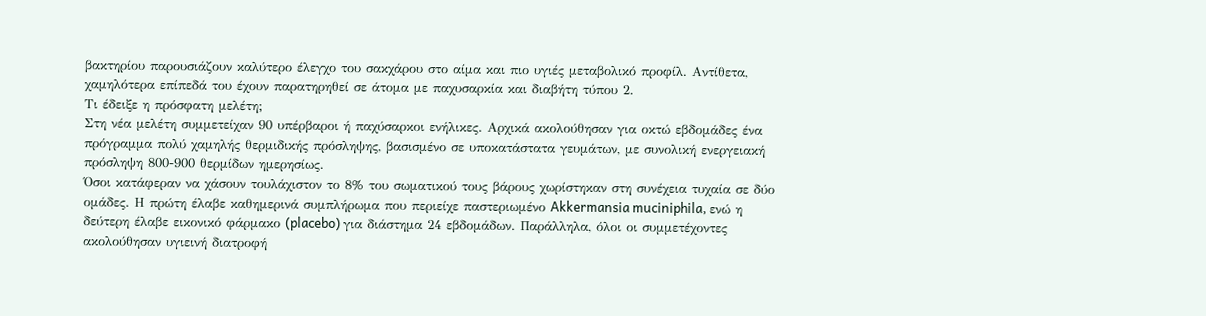βακτηρίου παρουσιάζουν καλύτερο έλεγχο του σακχάρου στο αίμα και πιο υγιές μεταβολικό προφίλ. Αντίθετα, χαμηλότερα επίπεδά του έχουν παρατηρηθεί σε άτομα με παχυσαρκία και διαβήτη τύπου 2.
Τι έδειξε η πρόσφατη μελέτη;
Στη νέα μελέτη συμμετείχαν 90 υπέρβαροι ή παχύσαρκοι ενήλικες. Αρχικά ακολούθησαν για οκτώ εβδομάδες ένα πρόγραμμα πολύ χαμηλής θερμιδικής πρόσληψης, βασισμένο σε υποκατάστατα γευμάτων, με συνολική ενεργειακή πρόσληψη 800-900 θερμίδων ημερησίως.
Όσοι κατάφεραν να χάσουν τουλάχιστον το 8% του σωματικού τους βάρους χωρίστηκαν στη συνέχεια τυχαία σε δύο ομάδες. Η πρώτη έλαβε καθημερινά συμπλήρωμα που περιείχε παστεριωμένο Akkermansia muciniphila, ενώ η δεύτερη έλαβε εικονικό φάρμακο (placebo) για διάστημα 24 εβδομάδων. Παράλληλα, όλοι οι συμμετέχοντες ακολούθησαν υγιεινή διατροφή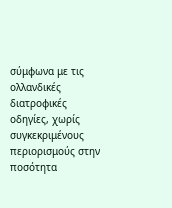σύμφωνα με τις ολλανδικές διατροφικές οδηγίες, χωρίς συγκεκριμένους περιορισμούς στην ποσότητα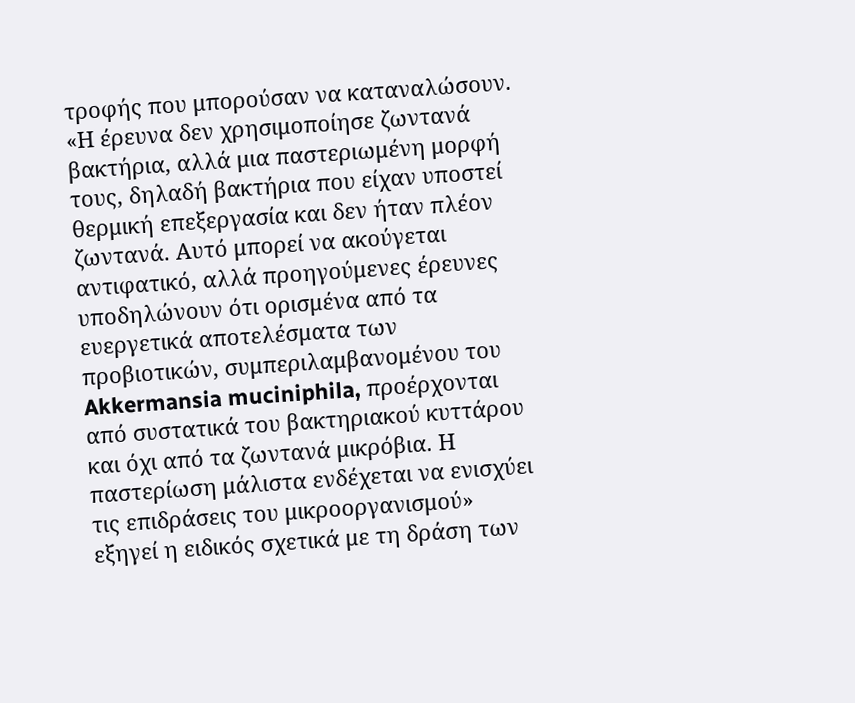τροφής που μπορούσαν να καταναλώσουν.
«Η έρευνα δεν χρησιμοποίησε ζωντανά βακτήρια, αλλά μια παστεριωμένη μορφή τους, δηλαδή βακτήρια που είχαν υποστεί θερμική επεξεργασία και δεν ήταν πλέον ζωντανά. Αυτό μπορεί να ακούγεται αντιφατικό, αλλά προηγούμενες έρευνες υποδηλώνουν ότι ορισμένα από τα ευεργετικά αποτελέσματα των προβιοτικών, συμπεριλαμβανομένου του Akkermansia muciniphila, προέρχονται από συστατικά του βακτηριακού κυττάρου και όχι από τα ζωντανά μικρόβια. Η παστερίωση μάλιστα ενδέχεται να ενισχύει τις επιδράσεις του μικροοργανισμού» εξηγεί η ειδικός σχετικά με τη δράση των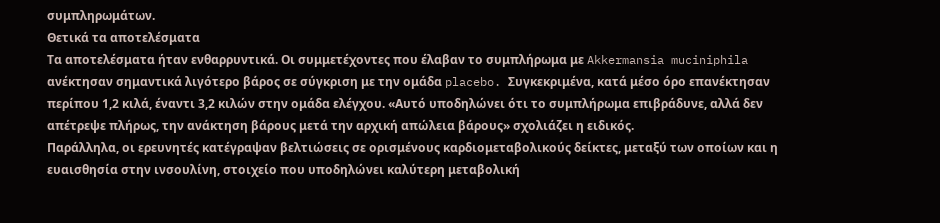συμπληρωμάτων.
Θετικά τα αποτελέσματα
Τα αποτελέσματα ήταν ενθαρρυντικά. Οι συμμετέχοντες που έλαβαν το συμπλήρωμα με Akkermansia muciniphila ανέκτησαν σημαντικά λιγότερο βάρος σε σύγκριση με την ομάδα placebo. Συγκεκριμένα, κατά μέσο όρο επανέκτησαν περίπου 1,2 κιλά, έναντι 3,2 κιλών στην ομάδα ελέγχου. «Αυτό υποδηλώνει ότι το συμπλήρωμα επιβράδυνε, αλλά δεν απέτρεψε πλήρως, την ανάκτηση βάρους μετά την αρχική απώλεια βάρους» σχολιάζει η ειδικός.
Παράλληλα, οι ερευνητές κατέγραψαν βελτιώσεις σε ορισμένους καρδιομεταβολικούς δείκτες, μεταξύ των οποίων και η ευαισθησία στην ινσουλίνη, στοιχείο που υποδηλώνει καλύτερη μεταβολική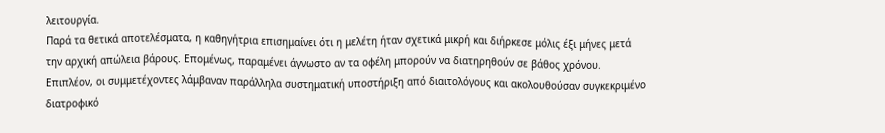λειτουργία.
Παρά τα θετικά αποτελέσματα, η καθηγήτρια επισημαίνει ότι η μελέτη ήταν σχετικά μικρή και διήρκεσε μόλις έξι μήνες μετά την αρχική απώλεια βάρους. Επομένως, παραμένει άγνωστο αν τα οφέλη μπορούν να διατηρηθούν σε βάθος χρόνου. Επιπλέον, οι συμμετέχοντες λάμβαναν παράλληλα συστηματική υποστήριξη από διαιτολόγους και ακολουθούσαν συγκεκριμένο διατροφικό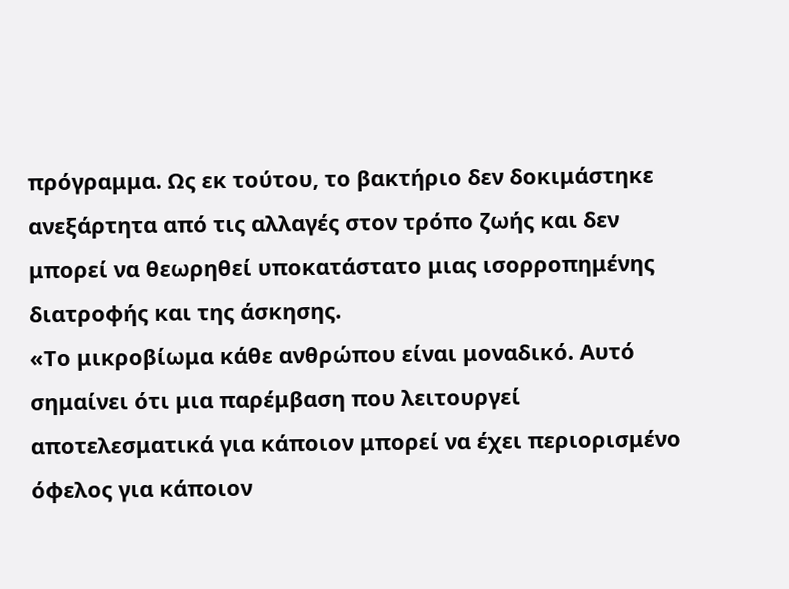πρόγραμμα. Ως εκ τούτου, το βακτήριο δεν δοκιμάστηκε ανεξάρτητα από τις αλλαγές στον τρόπο ζωής και δεν μπορεί να θεωρηθεί υποκατάστατο μιας ισορροπημένης διατροφής και της άσκησης.
«Το μικροβίωμα κάθε ανθρώπου είναι μοναδικό. Αυτό σημαίνει ότι μια παρέμβαση που λειτουργεί αποτελεσματικά για κάποιον μπορεί να έχει περιορισμένο όφελος για κάποιον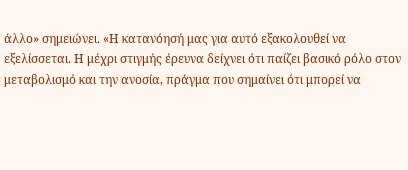άλλο» σημειώνει. «Η κατανόησή μας για αυτό εξακολουθεί να εξελίσσεται. Η μέχρι στιγμής έρευνα δείχνει ότι παίζει βασικό ρόλο στον μεταβολισμό και την ανοσία, πράγμα που σημαίνει ότι μπορεί να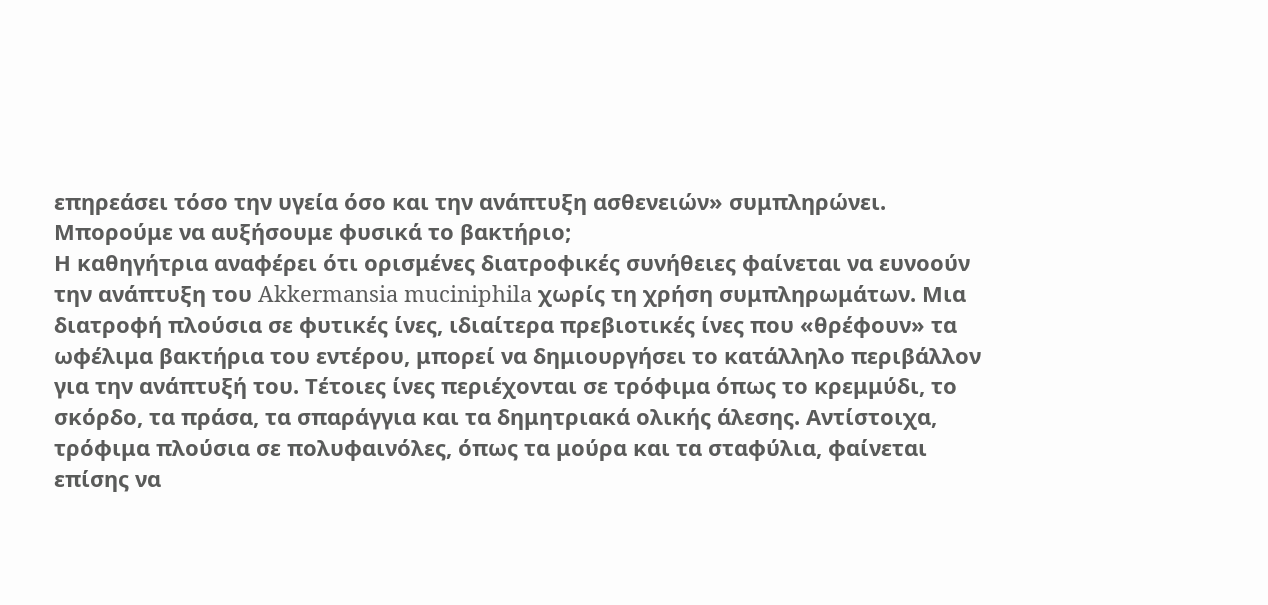επηρεάσει τόσο την υγεία όσο και την ανάπτυξη ασθενειών» συμπληρώνει.
Μπορούμε να αυξήσουμε φυσικά το βακτήριο;
Η καθηγήτρια αναφέρει ότι ορισμένες διατροφικές συνήθειες φαίνεται να ευνοούν την ανάπτυξη του Akkermansia muciniphila χωρίς τη χρήση συμπληρωμάτων. Μια διατροφή πλούσια σε φυτικές ίνες, ιδιαίτερα πρεβιοτικές ίνες που «θρέφουν» τα ωφέλιμα βακτήρια του εντέρου, μπορεί να δημιουργήσει το κατάλληλο περιβάλλον για την ανάπτυξή του. Τέτοιες ίνες περιέχονται σε τρόφιμα όπως το κρεμμύδι, το σκόρδο, τα πράσα, τα σπαράγγια και τα δημητριακά ολικής άλεσης. Αντίστοιχα, τρόφιμα πλούσια σε πολυφαινόλες, όπως τα μούρα και τα σταφύλια, φαίνεται επίσης να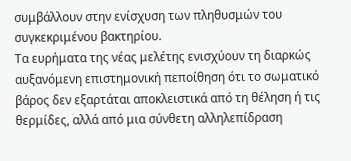συμβάλλουν στην ενίσχυση των πληθυσμών του συγκεκριμένου βακτηρίου.
Τα ευρήματα της νέας μελέτης ενισχύουν τη διαρκώς αυξανόμενη επιστημονική πεποίθηση ότι το σωματικό βάρος δεν εξαρτάται αποκλειστικά από τη θέληση ή τις θερμίδες, αλλά από μια σύνθετη αλληλεπίδραση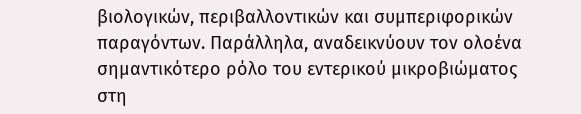βιολογικών, περιβαλλοντικών και συμπεριφορικών παραγόντων. Παράλληλα, αναδεικνύουν τον ολοένα σημαντικότερο ρόλο του εντερικού μικροβιώματος στη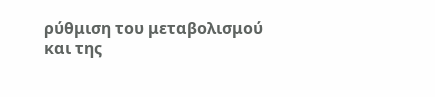ρύθμιση του μεταβολισμού και της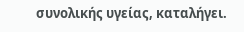συνολικής υγείας, καταλήγει.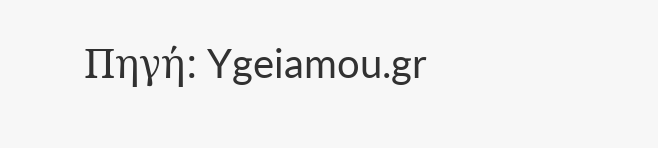Πηγή: Ygeiamou.gr